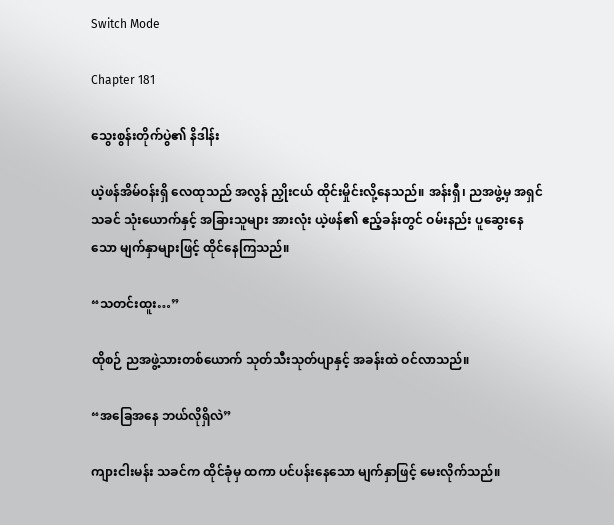Switch Mode

Chapter 181

သွေးစွန်းတိုက်ပွဲ၏ နိဒါန်း

ယဲ့ဖန်အိမ်ဝန်းရှိ လေထုသည် အလွန် ညှိုးငယ် ထိုင်းမှိုင်းလို့နေသည်။ အန်းရှီ၊ ညအဖွဲ့မှ အရှင်သခင် သုံးယောက်နှင့် အခြားသူများ အားလုံး ယဲ့ဖန်၏ ဧည့်ခန်းတွင် ဝမ်းနည်း ပူဆွေးနေသော မျက်နှာများဖြင့် ထိုင်နေကြသည်။

“သတင်းထူး…”

ထိုစဉ် ညအဖွဲ့သားတစ်ယောက် သုတ်သီးသုတ်ပျာနှင့် အခန်းထဲ ဝင်လာသည်။

“အခြေအနေ ဘယ်လိုရှိလဲ”

ကျားငါးမန်း သခင်က ထိုင်ခုံမှ ထကာ ပင်ပန်းနေသော မျက်နှာဖြင့် မေးလိုက်သည်။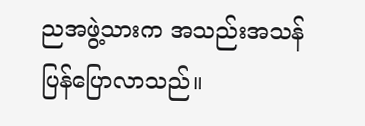ညအဖွဲ့သားက အသည်းအသန် ပြန်ပြောလာသည်။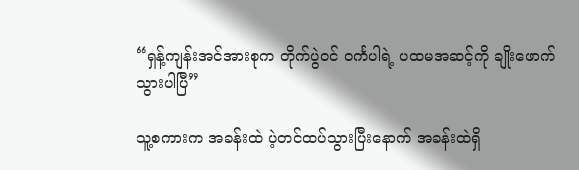“ရှန့်ကျန်းအင်အားစုက တိုက်ပွဲဝင် ဝင်္ကပါရဲ့ ပထမအဆင့်ကို ချိုးဖောက်သွားပါပြီ”

သူ့စကားက အခန်းထဲ ပဲ့တင်ထပ်သွားပြီးနောက် အခန်းထဲရှိ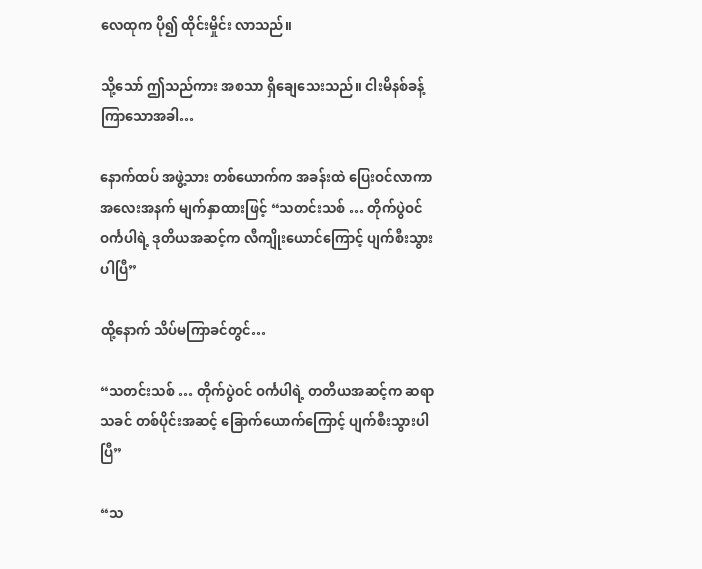လေထုက ပို၍ ထိုင်းမှိုင်း လာသည်။

သို့သော် ဤသည်ကား အစသာ ရှိချေသေးသည်။ ငါးမိနစ်ခန့် ကြာသောအခါ…

နောက်ထပ် အဖွဲ့သား တစ်ယောက်က အခန်းထဲ ပြေးဝင်လာကာ အလေးအနက် မျက်နှာထားဖြင့် “သတင်းသစ် … တိုက်ပွဲဝင် ဝင်္ကပါရဲ့ ဒုတိယအဆင့်က လီကျိုးယောင်ကြောင့် ပျက်စီးသွားပါပြီ”

ထို့နောက် သိပ်မကြာခင်တွင်…

“သတင်းသစ် … တိုက်ပွဲဝင် ဝင်္ကပါရဲ့ တတိယအဆင့်က ဆရာသခင် တစ်ပိုင်းအဆင့် ခြောက်ယောက်ကြောင့် ပျက်စီးသွားပါပြီ”

“သ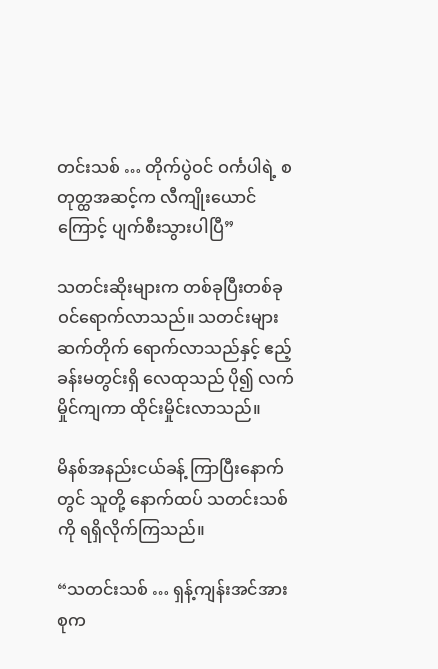တင်းသစ် … တိုက်ပွဲဝင် ဝင်္ကပါရဲ့ စတုတ္ထအဆင့်က လီကျိုးယောင်ကြောင့် ပျက်စီးသွားပါပြီ”

သတင်းဆိုးများက တစ်ခုပြီးတစ်ခု ဝင်ရောက်လာသည်။ သတင်းများ ဆက်တိုက် ရောက်လာသည်နှင့် ဧည့်ခန်းမတွင်းရှိ လေထုသည် ပို၍ လက်မှိုင်ကျကာ ထိုင်းမှိုင်းလာသည်။

မိနစ်အနည်းငယ်ခန့် ကြာပြီးနောက်တွင် သူတို့ နောက်ထပ် သတင်းသစ်ကို ရရှိလိုက်ကြသည်။

“သတင်းသစ် … ရှန့်ကျန်းအင်အားစုက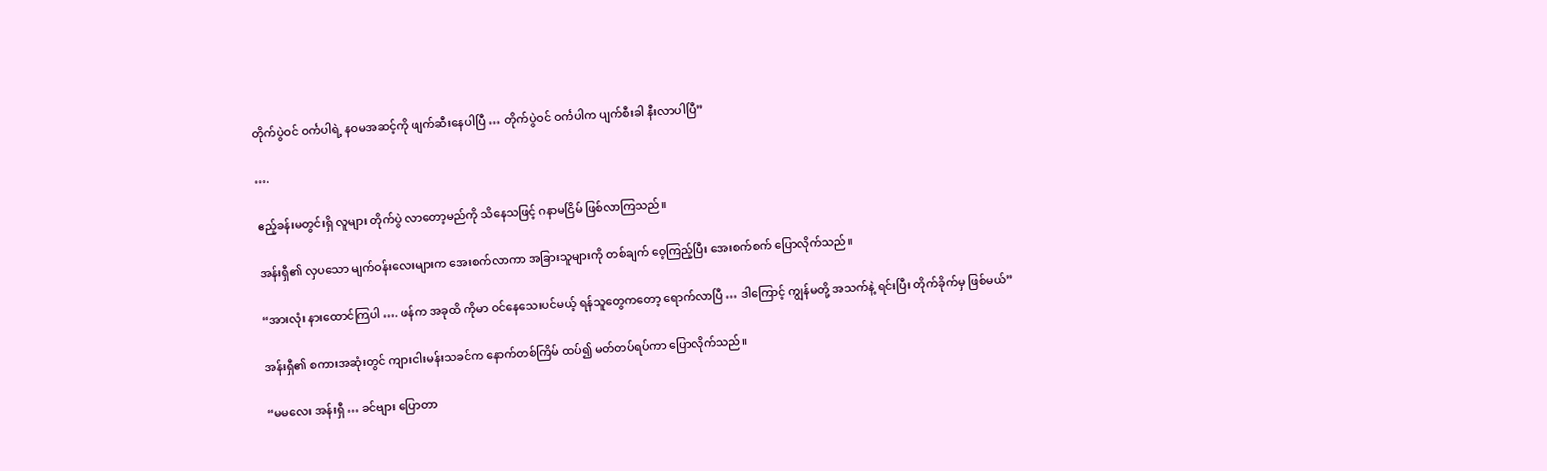တိုက်ပွဲဝင် ဝင်္ကပါရဲ့ နဝမအဆင့်ကို ဖျက်ဆီးနေပါပြီ … တိုက်ပွဲဝင် ဝင်္ကပါက ပျက်စီးခါ နီးလာပါပြီ”

….

ဧည့်ခန်းမတွင်းရှိ လူများ တိုက်ပွဲ လာတော့မည်ကို သိနေသဖြင့် ဂနာမငြိမ် ဖြစ်လာကြသည်။

အန်းရှီ၏ လှပသော မျက်ဝန်းလေးများက အေးစက်လာကာ အခြားသူများကို တစ်ချက် ဝေ့ကြည့်ပြီး အေးစက်စက် ပြောလိုက်သည်။

“အားလုံး နားထောင်ကြပါ …. ဖန်က အခုထိ ကိုမာ ဝင်နေသေးပင်မယ့် ရန်သူတွေကတော့ ရောက်လာပြီ … ဒါကြောင့် ကျွန်မတို့ အသက်နဲ့ ရင်းပြီး တိုက်ခိုက်မှ ဖြစ်မယ်”

အန်းရှီ၏ စကားအဆုံးတွင် ကျားငါးမန်းသခင်က နောက်တစ်ကြိမ် ထပ်၍ မတ်တပ်ရပ်ကာ ပြောလိုက်သည်။

“မမလေး အန်းရှီ … ခင်ဗျား ပြောတာ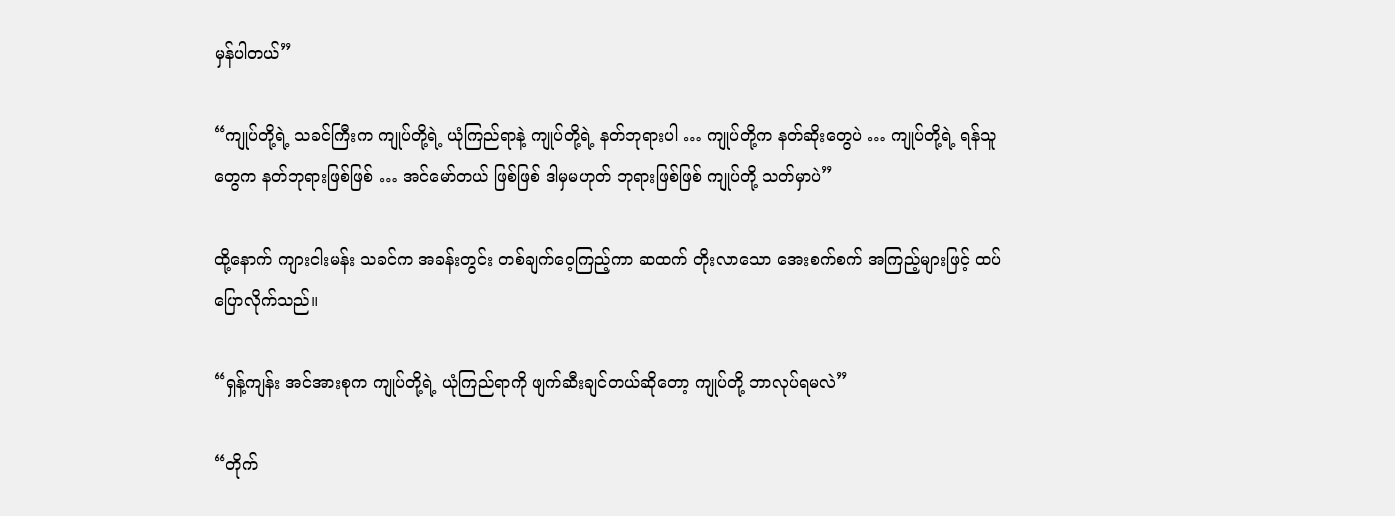မှန်ပါတယ်”

“ကျုပ်တို့ရဲ့ သခင်ကြီးက ကျုပ်တို့ရဲ့ ယုံကြည်ရာနဲ့ ကျုပ်တို့ရဲ့ နတ်ဘုရားပါ … ကျုပ်တို့က နတ်ဆိုးတွေပဲ … ကျုပ်တို့ရဲ့ ရန်သူတွေက နတ်ဘုရားဖြစ်ဖြစ် … အင်မော်တယ် ဖြစ်ဖြစ် ဒါမှမဟုတ် ဘုရားဖြစ်ဖြစ် ကျုပ်တို့ သတ်မှာပဲ”

ထို့နောက် ကျားငါးမန်း သခင်က အခန်းတွင်း တစ်ချက်ဝေ့ကြည့်ကာ ဆထက် တိုးလာသော အေးစက်စက် အကြည့်များဖြင့် ထပ်ပြောလိုက်သည်။

“ရှန့်ကျန်း အင်အားစုက ကျုပ်တို့ရဲ့ ယုံကြည်ရာကို ဖျက်ဆီးချင်တယ်ဆိုတော့ ကျုပ်တို့ ဘာလုပ်ရမလဲ”

“တိုက်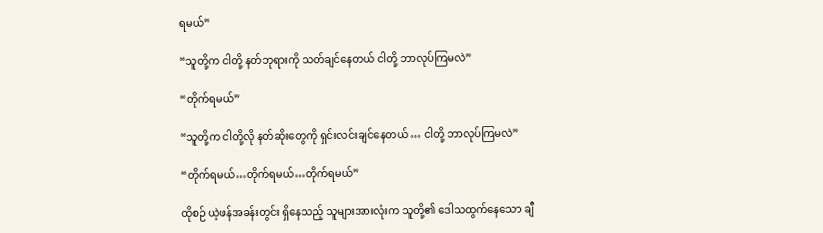ရမယ်”

“သူတို့က ငါတို့ နတ်ဘုရားကို သတ်ချင်နေတယ် ငါတို့ ဘာလုပ်ကြမလဲ”

“တိုက်ရမယ်”

“သူတို့က ငါတို့လို နတ်ဆိုးတွေကို ရှင်းလင်းချင်နေတယ် … ငါတို့ ဘာလုပ်ကြမလဲ”

“တိုက်ရမယ်…တိုက်ရမယ်…တိုက်ရမယ်”

ထိုစဉ် ယဲ့ဖန်အခန်းတွင်း ရှိနေသည့် သူများအားလုံးက သူတို့၏ ဒေါသထွက်နေသော ချီ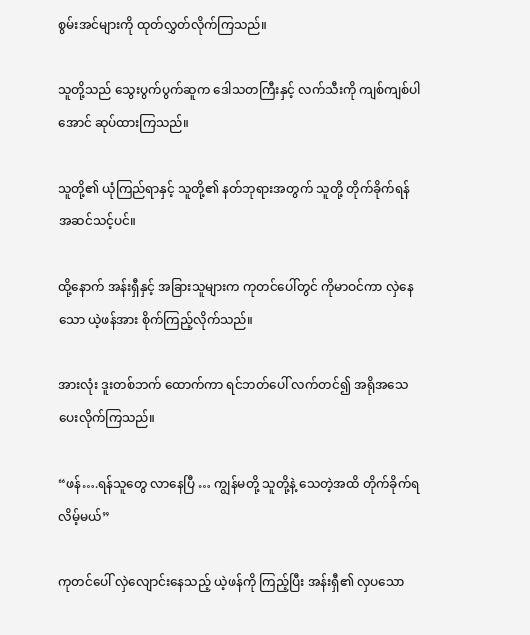စွမ်းအင်များကို ထုတ်လွှတ်လိုက်ကြသည်။

သူတို့သည် သွေးပွက်ပွက်ဆူက ဒေါသတကြီးနှင့် လက်သီးကို ကျစ်ကျစ်ပါအောင် ဆုပ်ထားကြသည်။

သူတို့၏ ယုံကြည်ရာနှင့် သူတို့၏ နတ်ဘုရားအတွက် သူတို့ တိုက်ခိုက်ရန် အဆင်သင့်ပင်။

ထို့နောက် အန်းရှီနှင့် အခြားသူများက ကုတင်ပေါ်တွင် ကိုမာဝင်ကာ လှဲနေသော ယဲ့ဖန်အား စိုက်ကြည့်လိုက်သည်။

အားလုံး ဒူးတစ်ဘက် ထောက်ကာ ရင်ဘတ်ပေါ် လက်တင်၍ အရိုအသေ ပေးလိုက်ကြသည်။

“ဖန်….ရန်သူတွေ လာနေပြီ … ကျွန်မတို့ သူတို့နဲ့ သေတဲ့အထိ တိုက်ခိုက်ရလိမ့်မယ်”

ကုတင်ပေါ် လှဲလျောင်းနေသည့် ယဲ့ဖန်ကို ကြည့်ပြီး အန်းရှီ၏ လှပသော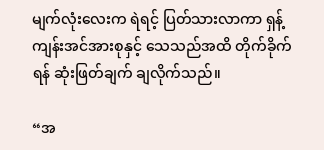မျက်လုံးလေးက ရဲရင့် ပြတ်သားလာကာ ရှန့်ကျန်းအင်အားစုနှင့် သေသည်အထိ တိုက်ခိုက်ရန် ဆုံးဖြတ်ချက် ချလိုက်သည်။

“အ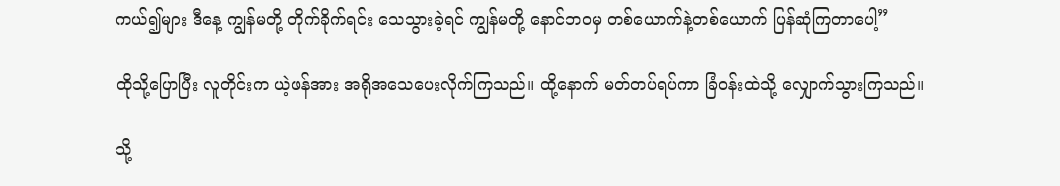ကယ်၍များ ဒီနေ့ ကျွန်မတို့ တိုက်ခိုက်ရင်း သေသွားခဲ့ရင် ကျွန်မတို့ နောင်ဘဝမှ တစ်ယောက်နဲ့တစ်ယောက် ပြန်ဆုံကြတာပေါ့”

ထိုသို့ပြောပြီး လူတိုင်းက ယဲ့ဖန်အား အရိုအသေပေးလိုက်ကြသည်။ ထို့နောက် မတ်တပ်ရပ်ကာ ခြံဝန်းထဲသို့ လျှောက်သွားကြသည်။

သို့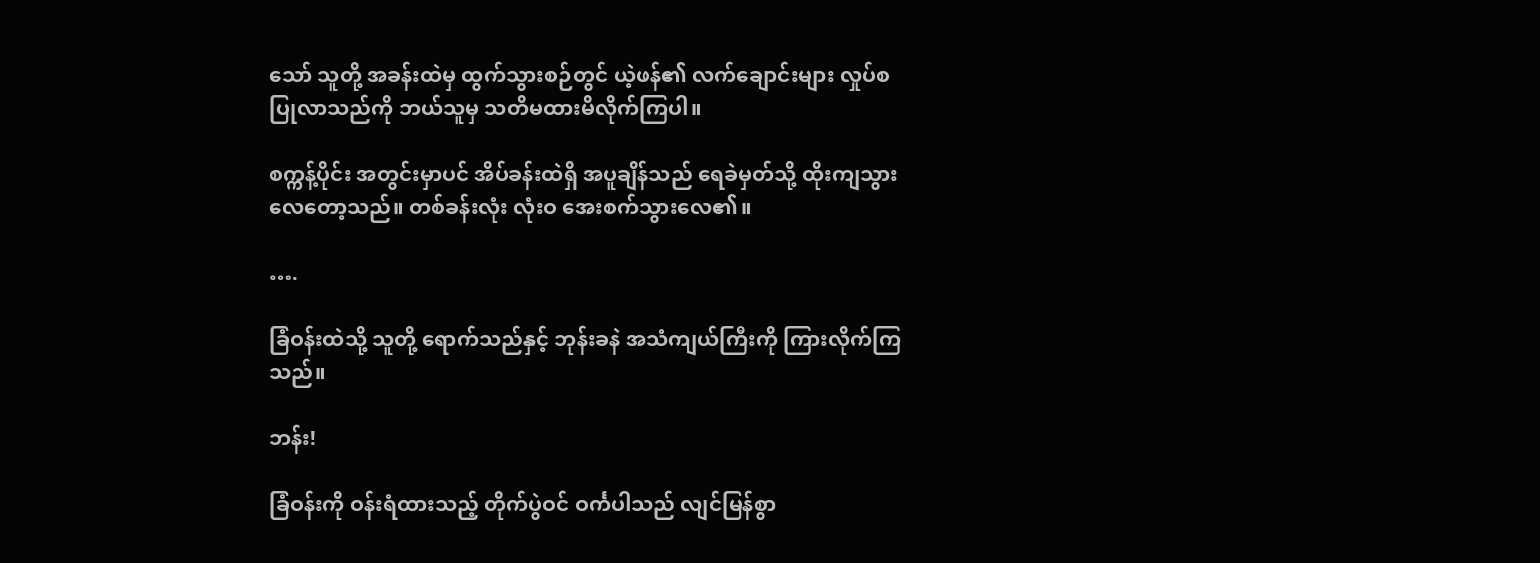သော် သူတို့ အခန်းထဲမှ ထွက်သွားစဉ်တွင် ယဲ့ဖန်၏ လက်ချောင်းများ လှုပ်စပြုလာသည်ကို ဘယ်သူမှ သတိမထားမိလိုက်ကြပါ။

စက္ကန့်ပိုင်း အတွင်းမှာပင် အိပ်ခန်းထဲရှိ အပူချိန်သည် ရေခဲမှတ်သို့ ထိုးကျသွားလေတော့သည်။ တစ်ခန်းလုံး လုံးဝ အေးစက်သွားလေ၏။

….

ခြံဝန်းထဲသို့ သူတို့ ရောက်သည်နှင့် ဘုန်းခနဲ အသံကျယ်ကြီးကို ကြားလိုက်ကြသည်။

ဘန်း!

ခြံဝန်းကို ဝန်းရံထားသည့် တိုက်ပွဲဝင် ဝင်္ကပါသည် လျင်မြန်စွာ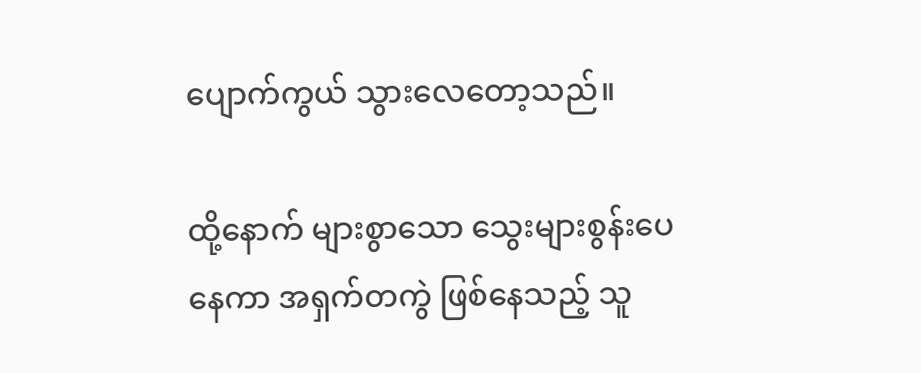ပျောက်ကွယ် သွားလေတော့သည်။

ထို့နောက် များစွာသော သွေးများစွန်းပေနေကာ အရှက်တကွဲ ဖြစ်နေသည့် သူ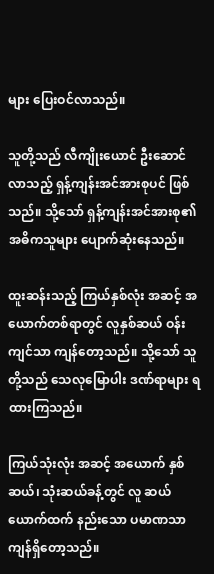များ ပြေးဝင်လာသည်။

သူတို့သည် လီကျိုးယောင် ဦးဆောင်လာသည့် ရှန့်ကျန်းအင်အားစုပင် ဖြစ်သည်။ သို့သော် ရှန့်ကျန်းအင်အားစု၏ အဓိကသူများ ပျောက်ဆုံးနေသည်။

ထူးဆန်းသည့် ကြယ်နှစ်လုံး အဆင့် အယောက်တစ်ရာတွင် လူနှစ်ဆယ် ဝန်းကျင်သာ ကျန်တော့သည်။ သို့သော် သူတို့သည် သေလုမြောပါး ဒဏ်ရာများ ရထားကြသည်။

ကြယ်သုံးလုံး အဆင့် အယောက် နှစ်ဆယ်၊ သုံးဆယ်ခန့်တွင် လူ ဆယ်ယောက်ထက် နည်းသော ပမာဏသာ ကျန်ရှိတော့သည်။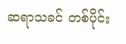ဆရာသခင် တစ်ပိုင်း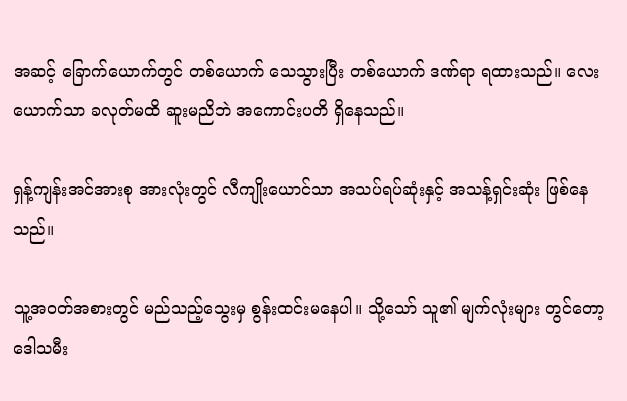အဆင့် ခြောက်ယောက်တွင် တစ်ယောက် သေသွားပြီး တစ်ယောက် ဒဏ်ရာ ရထားသည်။ လေးယောက်သာ ခလုတ်မထိ ဆူးမညိဘဲ အကောင်းပတိ ရှိနေသည်။

ရှန့်ကျန်းအင်အားစု အားလုံးတွင် လီကျိုးယောင်သာ အသပ်ရပ်ဆုံးနှင့် အသန့်ရှင်းဆုံး ဖြစ်နေသည်။

သူ့အဝတ်အစားတွင် မည်သည့်သွေးမှ စွန်းထင်းမနေပါ။ သို့သော် သူ၏ မျက်လုံးများ တွင်တော့ ဒေါသမီး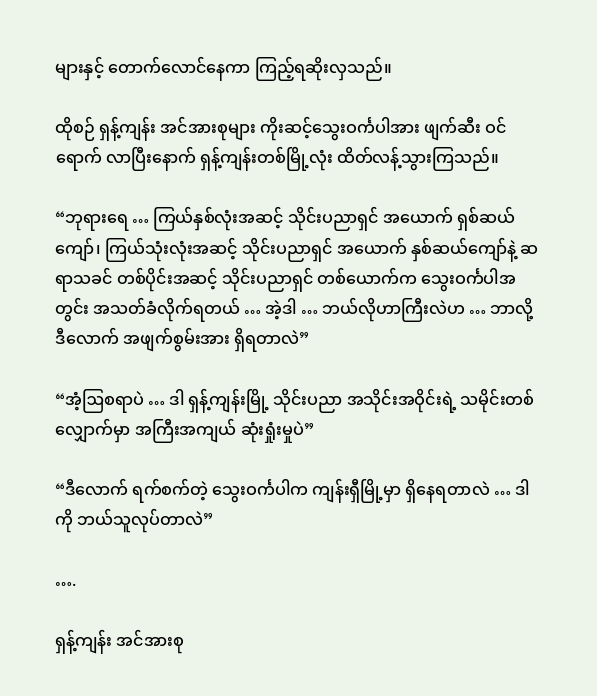များနှင့် တောက်လောင်နေကာ ကြည့်ရဆိုးလှသည်။

ထိုစဉ် ရှန့်ကျန်း အင်အားစုများ ကိုးဆင့်သွေးဝင်္ကပါအား ဖျက်ဆီး ဝင်ရောက် လာပြီးနောက် ရှန့်ကျန်းတစ်မြို့လုံး ထိတ်လန့်သွားကြသည်။

“ဘုရားရေ … ကြယ်နှစ်လုံးအဆင့် သိုင်းပညာရှင် အယောက် ရှစ်ဆယ်ကျော်၊ ကြယ်သုံးလုံးအဆင့် သိုင်းပညာရှင် အယောက် နှစ်ဆယ်ကျော်နဲ့ ဆရာသခင် တစ်ပိုင်းအဆင့် သိုင်းပညာရှင် တစ်ယောက်က သွေးဝင်္ကပါအတွင်း အသတ်ခံလိုက်ရတယ် … အဲ့ဒါ … ဘယ်လိုဟာကြီးလဲဟ … ဘာလို့ ဒီလောက် အဖျက်စွမ်းအား ရှိရတာလဲ”

“အံ့ဩစရာပဲ … ဒါ ရှန့်ကျန်းမြို့ သိုင်းပညာ အသိုင်းအဝိုင်းရဲ့ သမိုင်းတစ်လျှောက်မှာ အကြီးအကျယ် ဆုံးရှုံးမှုပဲ”

“ဒီလောက် ရက်စက်တဲ့ သွေးဝင်္ကပါက ကျန်းရှီမြို့မှာ ရှိနေရတာလဲ … ဒါကို ဘယ်သူလုပ်တာလဲ”

….

ရှန့်ကျန်း အင်အားစု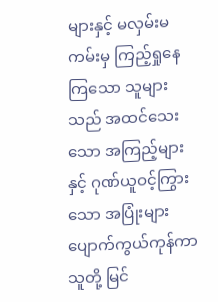များနှင့် မလှမ်းမကမ်းမှ ကြည့်ရှုနေကြသော သူများသည် အထင်သေးသော အကြည့်များနှင့် ဂုဏ်ယူဝင့်ကြွားသော အပြုံးများ ပျောက်ကွယ်ကုန်ကာ သူတို့ မြင်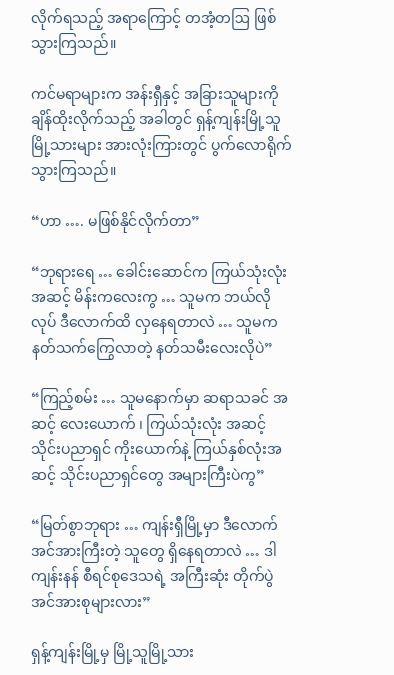လိုက်ရသည့် အရာကြောင့် တအံ့တဩ ဖြစ်သွားကြသည်။

ကင်မရာများက အန်းရှီနှင့် အခြားသူများကို ချိန်ထိုးလိုက်သည့် အခါတွင် ရှန့်ကျန်းမြို့သူ မြို့သားများ အားလုံးကြားတွင် ပွက်လောရိုက်သွားကြသည်။

“ဟာ …. မဖြစ်နိုင်လိုက်တာ”

“ဘုရားရေ … ခေါင်းဆောင်က ကြယ်သုံးလုံး အဆင့် မိန်းကလေးကွ … သူမက ဘယ်လိုလုပ် ဒီလောက်ထိ လှနေရတာလဲ … သူမက နတ်သက်ကြွေလာတဲ့ နတ်သမီးလေးလိုပဲ”

“ကြည့်စမ်း … သူမနောက်မှာ ဆရာသခင် အဆင့် လေးယောက် ၊ ကြယ်သုံးလုံး အဆင့် သိုင်းပညာရှင် ကိုးယောက်နဲ့ ကြယ်နှစ်လုံးအဆင့် သိုင်းပညာရှင်တွေ အများကြီးပဲကွ”

“မြတ်စွာဘုရား … ကျန်းရှီမြို့မှာ ဒီလောက် အင်အားကြီးတဲ့ သူတွေ ရှိနေရတာလဲ … ဒါ ကျန်းနန် စီရင်စုဒေသရဲ့ အကြီးဆုံး တိုက်ပွဲအင်အားစုများလား”

ရှန့်ကျန်းမြို့မှ မြို့သူမြို့သား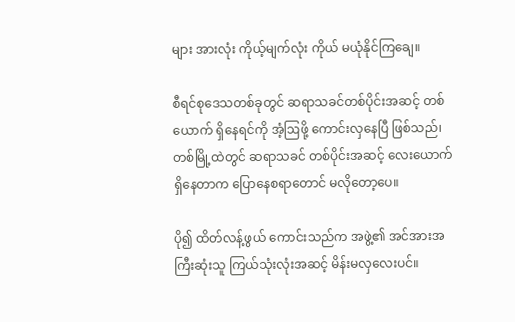များ အားလုံး ကိုယ့်မျက်လုံး ကိုယ် မယုံနိုင်ကြချေ။

စီရင်စုဒေသတစ်ခုတွင် ဆရာသခင်တစ်ပိုင်းအဆင့် တစ်ယောက် ရှိနေရင်ကို အံ့ဩဖို့ ကောင်းလှနေပြီ ဖြစ်သည်၊ တစ်မြို့ထဲတွင် ဆရာသခင် တစ်ပိုင်းအဆင့် လေးယောက် ရှိနေတာက ပြောနေစရာတောင် မလိုတော့ပေ။

ပို၍ ထိတ်လန့်ဖွယ် ကောင်းသည်က အဖွဲ့၏ အင်အားအကြီးဆုံးသူ ကြယ်သုံးလုံးအဆင့် မိန်းမလှလေးပင်။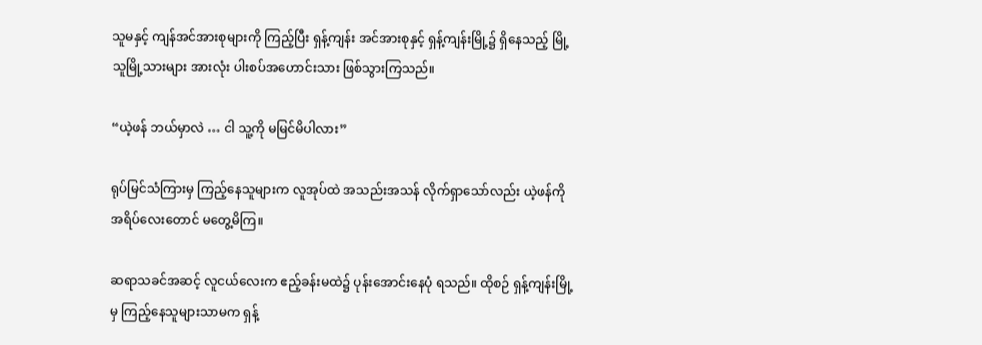သူမနှင့် ကျန်အင်အားစုများကို ကြည့်ပြီး ရှန့်ကျန်း အင်အားစုနှင့် ရှန့်ကျန်းမြို့၌ ရှိနေသည့် မြို့သူမြို့သားများ အားလုံး ပါးစပ်အဟောင်းသား ဖြစ်သွားကြသည်။

“ယဲ့ဖန် ဘယ်မှာလဲ … ငါ သူ့ကို မမြင်မိပါလား”

ရုပ်မြင်သံကြားမှ ကြည့်နေသူများက လူအုပ်ထဲ အသည်းအသန် လိုက်ရှာသော်လည်း ယဲ့ဖန်ကို အရိပ်လေးတောင် မတွေ့မိကြ။

ဆရာသခင်အဆင့် လူငယ်လေးက ဧည့်ခန်းမထဲ၌ ပုန်းအောင်းနေပုံ ရသည်။ ထိုစဉ် ရှန့်ကျန်းမြို့မှ ကြည့်နေသူများသာမက ရှန့်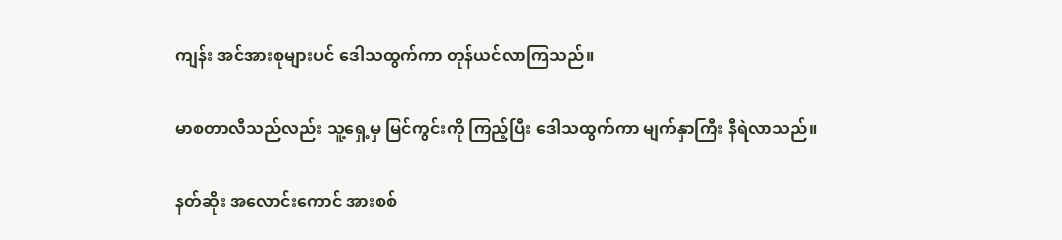ကျန်း အင်အားစုများပင် ဒေါသထွက်ကာ တုန်ယင်လာကြသည်။

မာစတာလီသည်လည်း သူ့ရှေ့မှ မြင်ကွင်းကို ကြည့်ပြီး ဒေါသထွက်ကာ မျက်နှာကြီး နီရဲလာသည်။

နတ်ဆိုး အလောင်းကောင် အားစစ်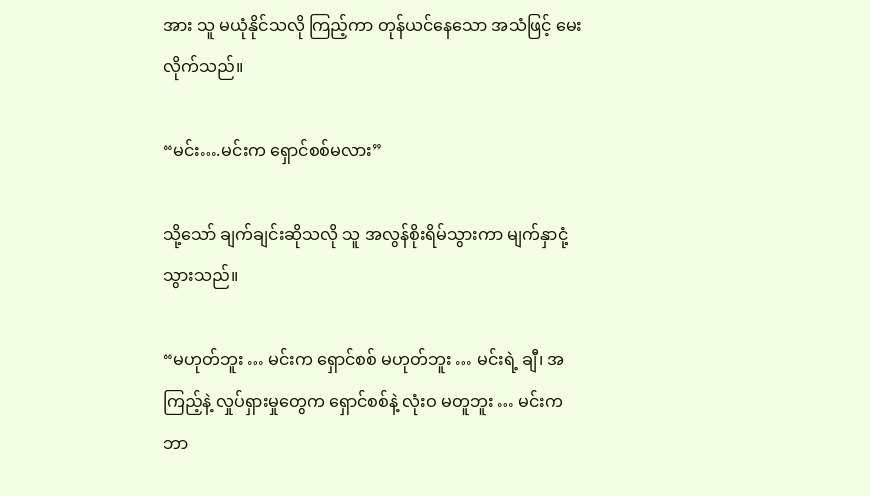အား သူ မယုံနိုင်သလို ကြည့်ကာ တုန်ယင်နေသော အသံဖြင့် မေးလိုက်သည်။

“မင်း….မင်းက ရှောင်စစ်မလား”

သို့သော် ချက်ချင်းဆိုသလို သူ အလွန်စိုးရိမ်သွားကာ မျက်နှာငုံ့သွားသည်။

“မဟုတ်ဘူး … မင်းက ရှောင်စစ် မဟုတ်ဘူး … မင်းရဲ့ ချီ၊ အကြည့်နဲ့ လှုပ်ရှားမှုတွေက ရှောင်စစ်နဲ့ လုံးဝ မတူဘူး … မင်းက ဘာ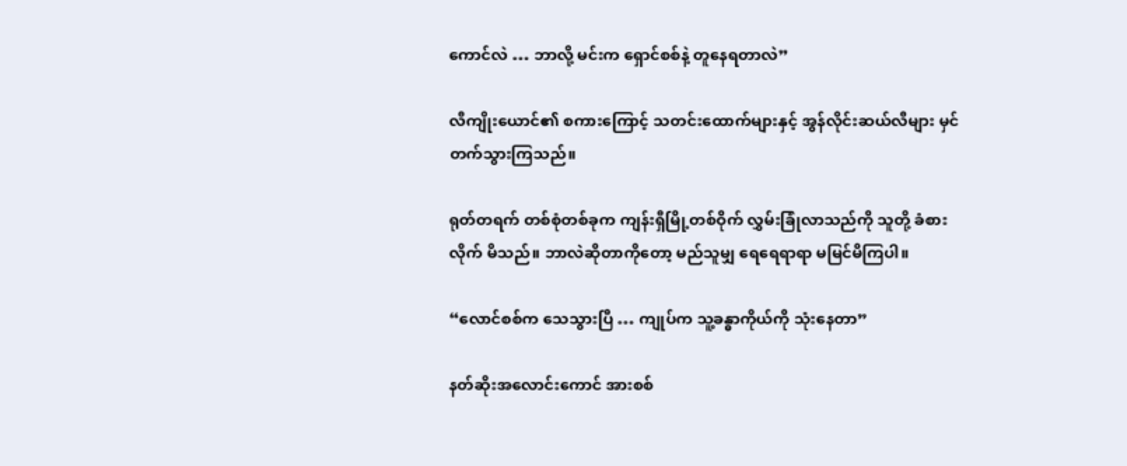ကောင်လဲ … ဘာလို့ မင်းက ရှောင်စစ်နဲ့ တူနေရတာလဲ”

လီကျိုးယောင်၏ စကားကြောင့် သတင်းထောက်များနှင့် အွန်လိုင်းဆယ်လီများ မှင်တက်သွားကြသည်။

ရုတ်တရက် တစ်စုံတစ်ခုက ကျန်းရှီမြို့တစ်ဝိုက် လွှမ်းခြုံလာသည်ကို သူတို့ ခံစားလိုက် မိသည်။ ဘာလဲဆိုတာကိုတော့ မည်သူမျှ ရေရေရာရာ မမြင်မိကြပါ။

“လောင်စစ်က သေသွားပြီ … ကျုပ်က သူ့ခန္ဓာကိုယ်ကို သုံးနေတာ”

နတ်ဆိုးအလောင်းကောင် အားစစ်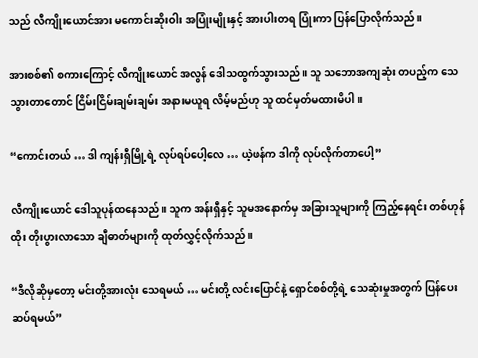သည် လီကျိုးယောင်အား မကောင်းဆိုးဝါး အပြုံးမျိုးနှင့် အားပါးတရ ပြုံးကာ ပြန်ပြောလိုက်သည်။

အားစစ်၏ စကားကြောင့် လီကျိုးယောင် အလွန် ဒေါသထွက်သွားသည်။ သူ သဘောအကျဆုံး တပည့်က သေသွားတာတောင် ငြိမ်းငြိမ်းချမ်းချမ်း အနားမယူရ လိမ့်မည်ဟု သူ ထင်မှတ်မထားမိပါ။

“ကောင်းတယ် … ဒါ ကျန်းရှီမြို့ရဲ့ လုပ်ရပ်ပေါ့လေ … ယဲ့ဖန်က ဒါကို လုပ်လိုက်တာပေါ့”

လီကျိုးယောင် ဒေါသူပုန်ထနေသည်။ သူက အန်းရှီနှင့် သူမအနောက်မှ အခြားသူများကို ကြည့်နေရင်း တစ်ဟုန်ထိုး တိုးပွားလာသော ချီဓာတ်များကို ထုတ်လွှင့်လိုက်သည်။

“ဒီလိုဆိုမှတော့ မင်းတို့အားလုံး သေရမယ် … မင်းတို့ လင်းပြောင်နဲ့ ရှောင်စစ်တို့ရဲ့ သေဆုံးမှုအတွက် ပြန်ပေးဆပ်ရမယ်”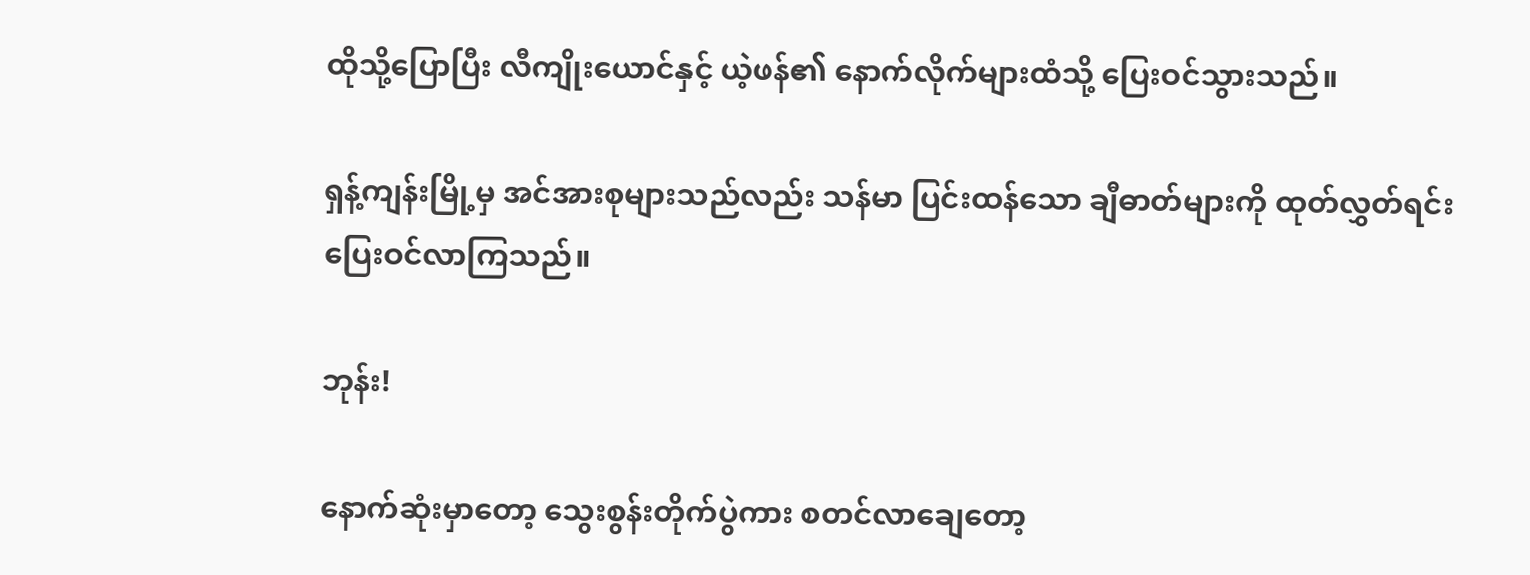ထိုသို့ပြောပြီး လီကျိုးယောင်နှင့် ယဲ့ဖန်၏ နောက်လိုက်များထံသို့ ပြေးဝင်သွားသည်။

ရှန့်ကျန်းမြို့မှ အင်အားစုများသည်လည်း သန်မာ ပြင်းထန်သော ချီဓာတ်များကို ထုတ်လွှတ်ရင်း ပြေးဝင်လာကြသည်။

ဘုန်း!

နောက်ဆုံးမှာတော့ သွေးစွန်းတိုက်ပွဲကား စတင်လာချေတော့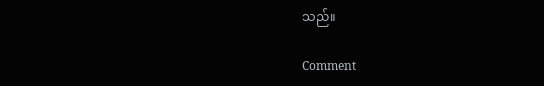သည်။

Comment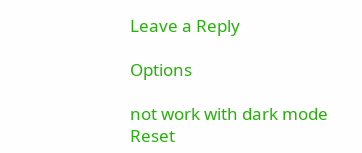Leave a Reply

Options

not work with dark mode
Reset